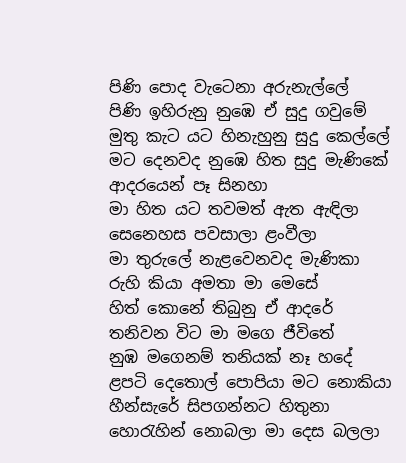පිණි පොද වැටෙනා අරුනැල්ලේ
පිණි ඉහිරුනු නුඹෙ ඒ සුදු ගවුමේ
මුතු කැට යට හිනැහුනු සුදු කෙල්ලේ
මට දෙනවද නුඹෙ හිත සුදු මැණිකේ
ආදරයෙන් පෑ සිනහා
මා හිත යට තවමත් ඇත ඇඳිලා
සෙනෙහස පවසාලා ළංවීලා
මා තුරුලේ නැළවෙනවද මැණිකා
රුහි කියා අමතා මා මෙසේ
හිත් කොනේ තිබුනු ඒ ආදරේ
තනිවන විට මා මගෙ ජීවිතේ
නුඹ මගෙනම් තනියක් නෑ හදේ
ළපටි දෙතොල් පොපියා මට නොකියා
හීන්සැරේ සිපගන්නට හිතුනා
හොරැහින් නොබලා මා දෙස බලලා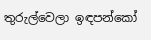තුරුල්වෙලා ඉඳපන්කෝ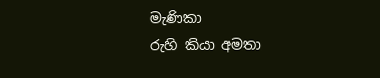මැණිකා
රුහි කියා අමතා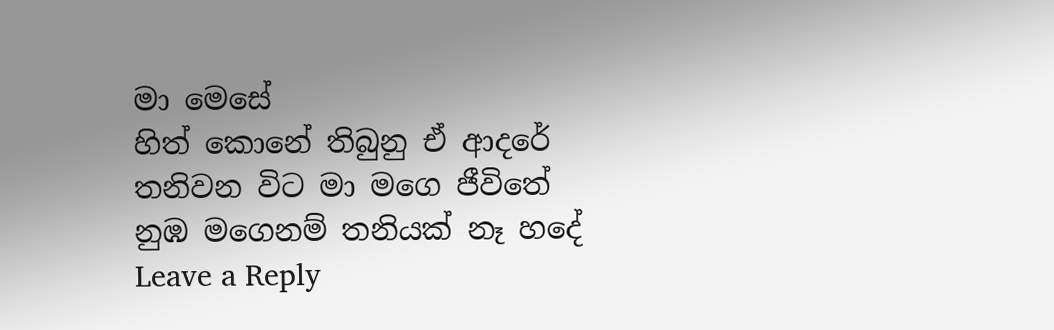මා මෙසේ
හිත් කොනේ තිබුනු ඒ ආදරේ
තනිවන විට මා මගෙ ජීවිතේ
නුඹ මගෙනම් තනියක් නෑ හදේ
Leave a Reply